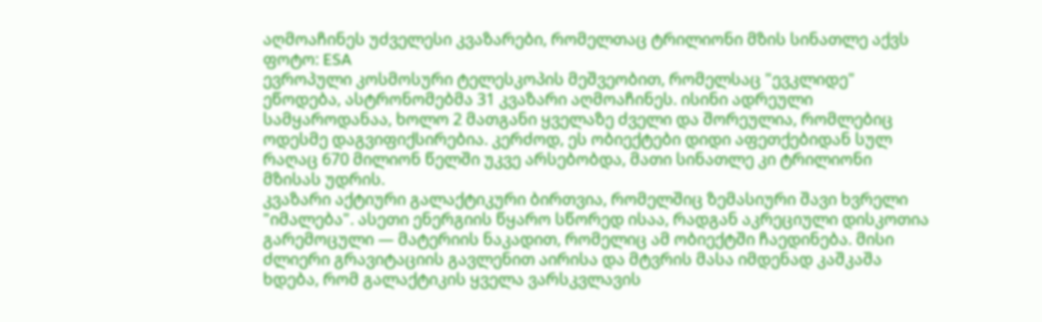აღმოაჩინეს უძველესი კვაზარები, რომელთაც ტრილიონი მზის სინათლე აქვს
ფოტო: ESA
ევროპული კოსმოსური ტელესკოპის მეშვეობით, რომელსაც "ევკლიდე" ეწოდება, ასტრონომებმა 31 კვაზარი აღმოაჩინეს. ისინი ადრეული სამყაროდანაა, ხოლო 2 მათგანი ყველაზე ძველი და შორეულია, რომლებიც ოდესმე დაგვიფიქსირებია. კერძოდ, ეს ობიექტები დიდი აფეთქებიდან სულ რაღაც 670 მილიონ წელში უკვე არსებობდა, მათი სინათლე კი ტრილიონი მზისას უდრის.
კვაზარი აქტიური გალაქტიკური ბირთვია, რომელშიც ზემასიური შავი ხვრელი "იმალება". ასეთი ენერგიის წყარო სწორედ ისაა, რადგან აკრეციული დისკოთია გარემოცული — მატერიის ნაკადით, რომელიც ამ ობიექტში ჩაედინება. მისი ძლიერი გრავიტაციის გავლენით აირისა და მტვრის მასა იმდენად კაშკაშა ხდება, რომ გალაქტიკის ყველა ვარსკვლავის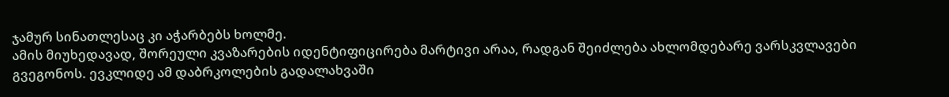ჯამურ სინათლესაც კი აჭარბებს ხოლმე.
ამის მიუხედავად, შორეული კვაზარების იდენტიფიცირება მარტივი არაა, რადგან შეიძლება ახლომდებარე ვარსკვლავები გვეგონოს. ევკლიდე ამ დაბრკოლების გადალახვაში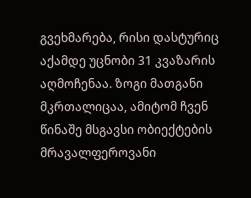გვეხმარება, რისი დასტურიც აქამდე უცნობი 31 კვაზარის აღმოჩენაა. ზოგი მათგანი მკრთალიცაა, ამიტომ ჩვენ წინაშე მსგავსი ობიექტების მრავალფეროვანი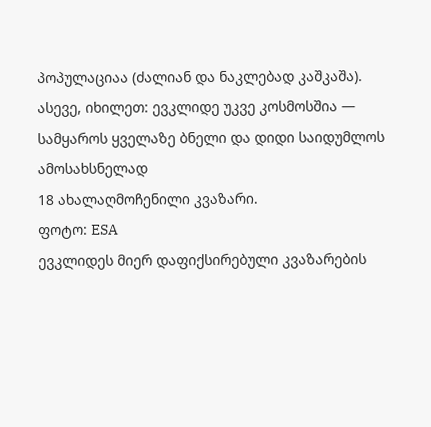პოპულაციაა (ძალიან და ნაკლებად კაშკაშა).
ასევე, იხილეთ: ევკლიდე უკვე კოსმოსშია — სამყაროს ყველაზე ბნელი და დიდი საიდუმლოს ამოსახსნელად
18 ახალაღმოჩენილი კვაზარი.
ფოტო: ESA
ევკლიდეს მიერ დაფიქსირებული კვაზარების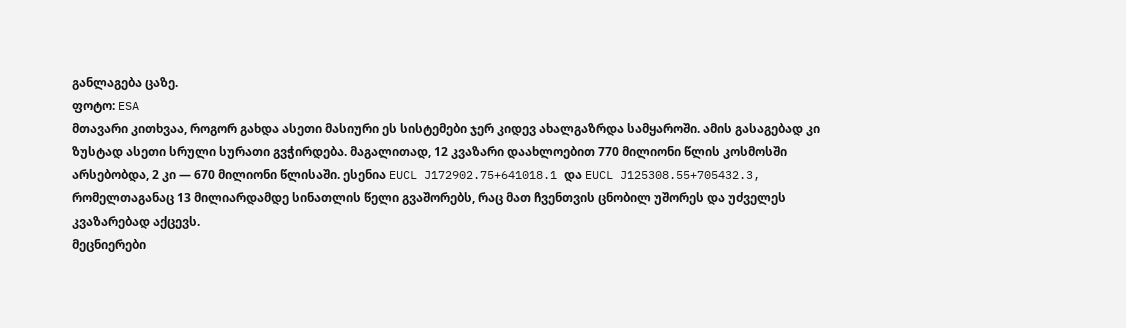განლაგება ცაზე.
ფოტო: ESA
მთავარი კითხვაა, როგორ გახდა ასეთი მასიური ეს სისტემები ჯერ კიდევ ახალგაზრდა სამყაროში. ამის გასაგებად კი ზუსტად ასეთი სრული სურათი გვჭირდება. მაგალითად, 12 კვაზარი დაახლოებით 770 მილიონი წლის კოსმოსში არსებობდა, 2 კი — 670 მილიონი წლისაში. ესენია EUCL J172902.75+641018.1 და EUCL J125308.55+705432.3, რომელთაგანაც 13 მილიარდამდე სინათლის წელი გვაშორებს, რაც მათ ჩვენთვის ცნობილ უშორეს და უძველეს კვაზარებად აქცევს.
მეცნიერები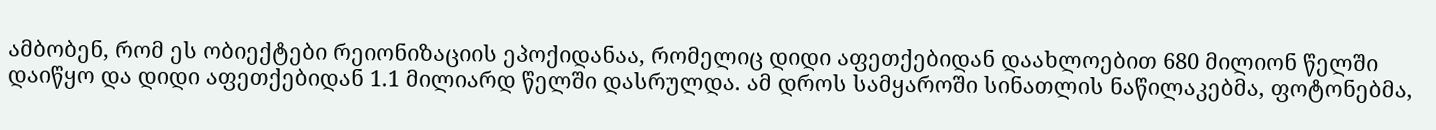ამბობენ, რომ ეს ობიექტები რეიონიზაციის ეპოქიდანაა, რომელიც დიდი აფეთქებიდან დაახლოებით 680 მილიონ წელში დაიწყო და დიდი აფეთქებიდან 1.1 მილიარდ წელში დასრულდა. ამ დროს სამყაროში სინათლის ნაწილაკებმა, ფოტონებმა,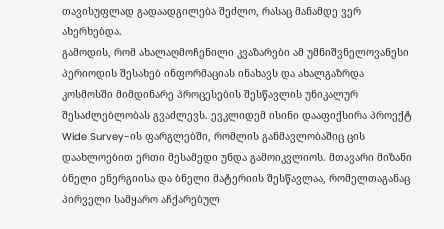თავისუფლად გადაადგილება შეძლო, რასაც მანამდე ვერ ახერხებდა.
გამოდის, რომ ახალაღმოჩენილი კვაზარები ამ უმნიშვნელოვანესი პერიოდის შესახებ ინფორმაციას ინახავს და ახალგაზრდა კოსმოსში მიმდინარე პროცესების შესწავლის უნიკალურ შესაძლებლობას გვაძლევს. ევკლიდემ ისინი დააფიქსირა პროექტ Wide Survey-ის ფარგლებში, რომლის განმავლობაშიც ცის დაახლოებით ერთი მესამედი უნდა გამოიკვლიოს. მთავარი მიზანი ბნელი ენერგიისა და ბნელი მატერიის შესწავლაა, რომელთაგანაც პირველი სამყარო აჩქარებულ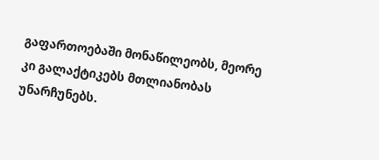გაფართოებაში მონაწილეობს, მეორე კი გალაქტიკებს მთლიანობას უნარჩუნებს.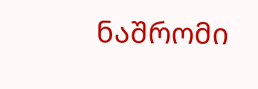ნაშრომი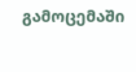გამოცემაში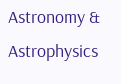Astronomy & Astrophysics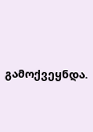გამოქვეყნდა.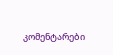კომენტარები